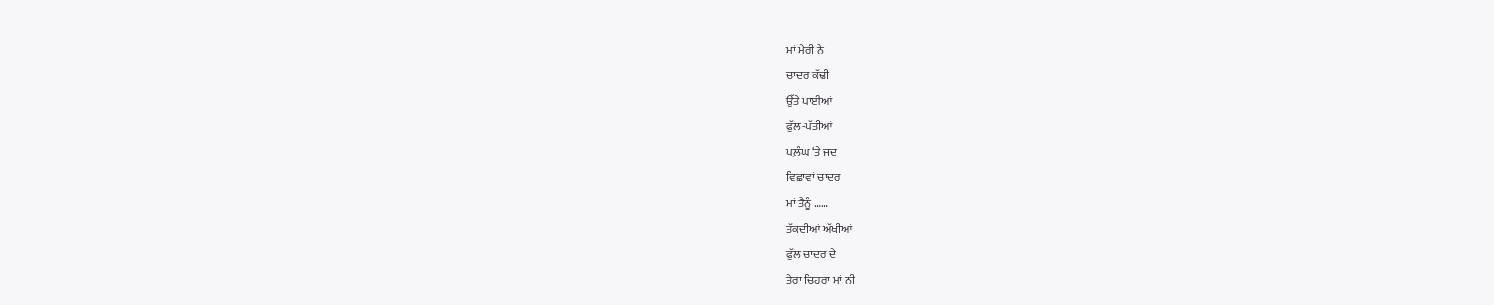ਮਾਂ ਮੇਰੀ ਨੇ
ਚਾਦਰ ਕੱਢੀ
ਉੱਤੇ ਪਾਈਆਂ
ਫੁੱਲ-ਪੱਤੀਆਂ
ਪਲ਼ੰਘ ‘ਤੇ ਜਦ
ਵਿਛਾਵਾਂ ਚਾਦਰ
ਮਾਂ ਤੈਨੂੰ ……
ਤੱਕਦੀਆਂ ਅੱਖੀਆਂ
ਫੁੱਲ ਚਾਦਰ ਦੇ
ਤੇਰਾ ਚਿਹਰਾ ਮਾਂ ਨੀ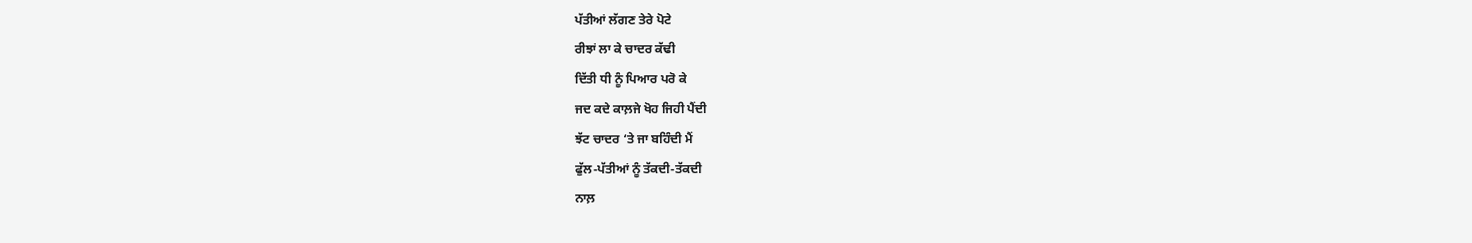ਪੱਤੀਆਂ ਲੱਗਣ ਤੇਰੇ ਪੋਟੇ
ਰੀਝਾਂ ਲਾ ਕੇ ਚਾਦਰ ਕੱਢੀ
ਦਿੱਤੀ ਧੀ ਨੂੰ ਪਿਆਰ ਪਰੋ ਕੇ
ਜਦ ਕਦੇ ਕਾਲ਼ਜੇ ਖੋਹ ਜਿਹੀ ਪੈਂਦੀ
ਝੱਟ ਚਾਦਰ ‘ਤੇ ਜਾ ਬਹਿੰਦੀ ਮੈਂ
ਫੁੱਲ-ਪੱਤੀਆਂ ਨੂੰ ਤੱਕਦੀ-ਤੱਕਦੀ
ਨਾਲ਼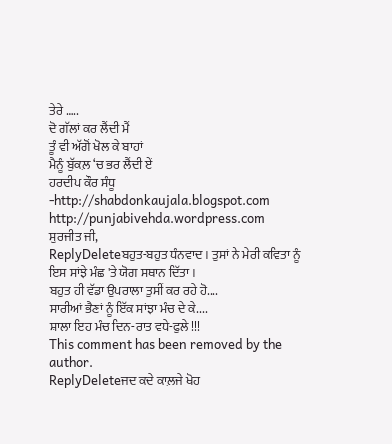ਤੇਰੇ …..
ਦੋ ਗੱਲਾਂ ਕਰ ਲੈਂਦੀ ਮੈਂ
ਤੂੰ ਵੀ ਅੱਗੋਂ ਖੋਲ ਕੇ ਬਾਹਾਂ
ਮੈਨੂੰ ਬੁੱਕਲ਼ ‘ਚ ਭਰ ਲੈਂਦੀ ਏਂ
ਹਰਦੀਪ ਕੌਰ ਸੰਧੂ
-http://shabdonkaujala.blogspot.com
http://punjabivehda.wordpress.com
ਸੁਰਜੀਤ ਜੀ,
ReplyDeleteਬਹੁਤ-ਬਹੁਤ ਧੰਨਵਾਦ । ਤੁਸਾਂ ਨੇ ਮੇਰੀ ਕਵਿਤਾ ਨੂੰ ਇਸ ਸਾਂਝੇ ਮੰਛ 'ਤੇ ਯੋਗ ਸਥਾਨ ਦਿੱਤਾ ।
ਬਹੁਤ ਹੀ ਵੱਡਾ ਉਪਰਾਲਾ ਤੁਸੀਂ ਕਰ ਰਹੇ ਹੋ....
ਸਾਰੀਆਂ ਭੈਣਾਂ ਨੂੰ ਇੱਕ ਸਾਂਝਾ ਮੰਚ ਦੇ ਕੇ....
ਸ਼ਾਲਾ ਇਹ ਮੰਚ ਦਿਨ-ਰਾਤ ਵਧੇ-ਫੁਲੇ !!!
This comment has been removed by the author.
ReplyDeleteਜਦ ਕਦੇ ਕਾਲ਼ਜੇ ਖੋਹ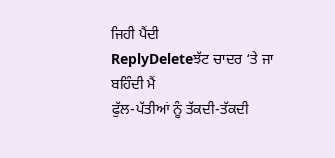ਜਿਹੀ ਪੈਂਦੀ
ReplyDeleteਝੱਟ ਚਾਦਰ ‘ਤੇ ਜਾ ਬਹਿੰਦੀ ਮੈਂ
ਫੁੱਲ-ਪੱਤੀਆਂ ਨੂੰ ਤੱਕਦੀ-ਤੱਕਦੀ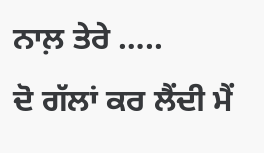ਨਾਲ਼ ਤੇਰੇ …..
ਦੋ ਗੱਲਾਂ ਕਰ ਲੈਂਦੀ ਮੈਂ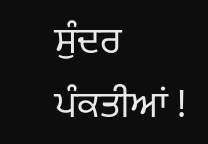ਸੁੰਦਰ ਪੰਕਤੀਆਂ !